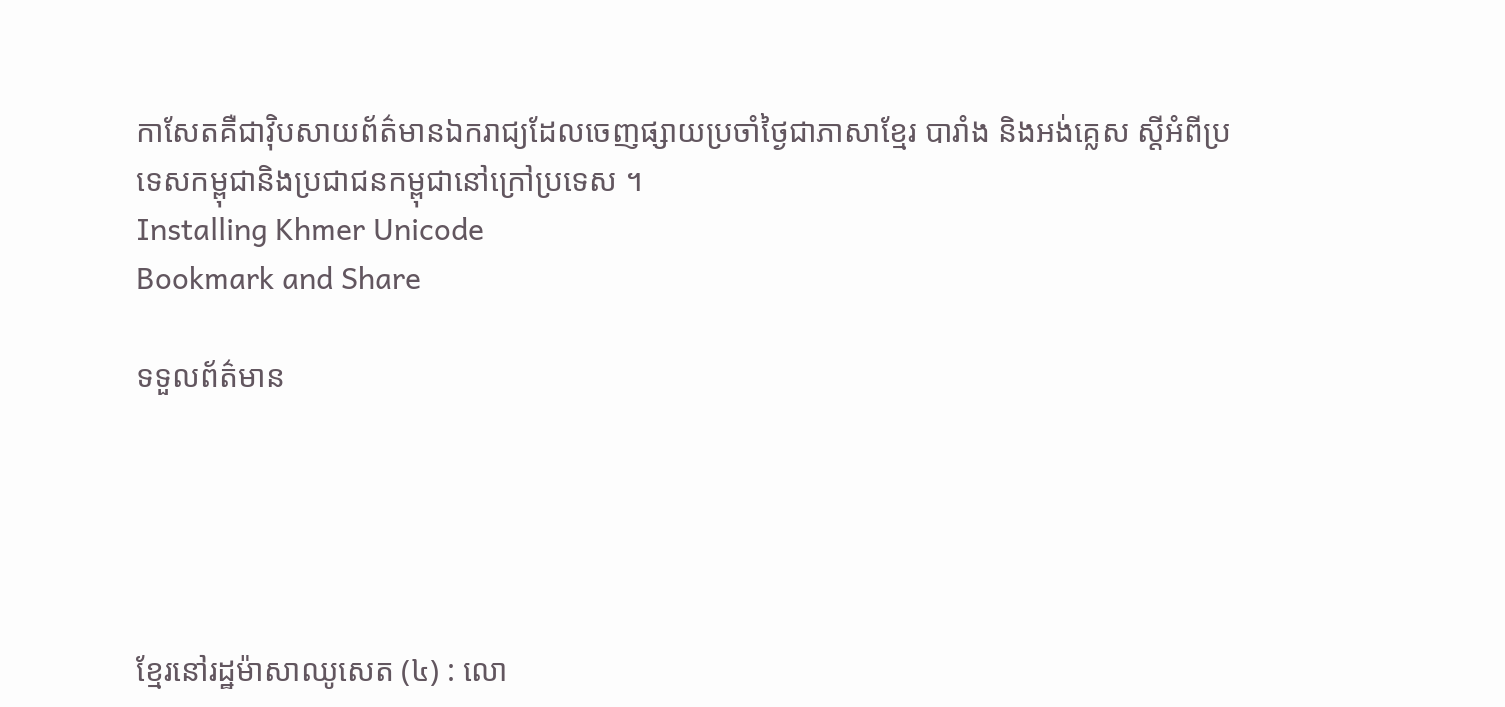កាសែតគឺជាវ៉ិបសាយព័ត៌មានឯករាជ្យដែលចេញផ្សាយប្រចាំថ្ងៃជាភាសាខ្មែរ បារាំង និងអង់គ្លេស ស្តីអំពីប្រទេសកម្ពុជានិងប្រជាជនកម្ពុជានៅក្រៅប្រទេស ។
Installing Khmer Unicode
Bookmark and Share

ទទួលព័ត៌មាន





ខ្មែរនៅរដ្ឋម៉ាសាឈូសេត (៤) : លោ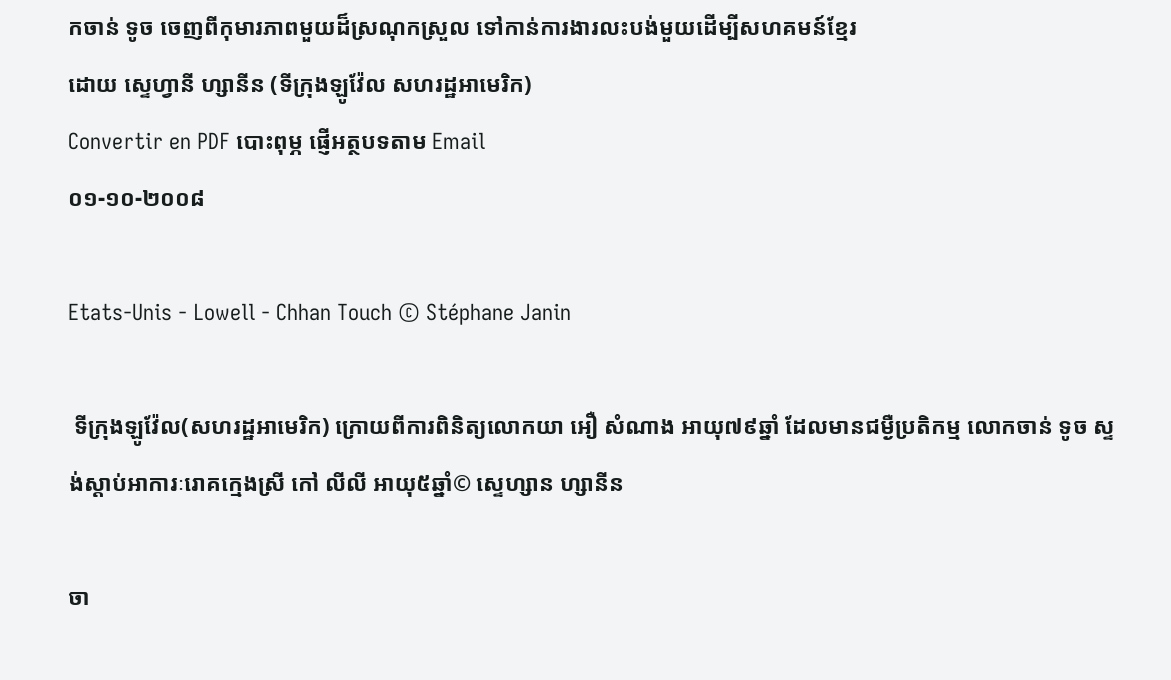កចាន់ ទូច ចេញពីកុមារភាពមួយដ៏ស្រណុកស្រួល ទៅកាន់ការងារលះបង់មួយដើម្បីសហគមន៍ខ្មែរ
ដោយ ស្ទេហ្វានី ហ្សានីន (ទីក្រុងឡូវ៉ែល សហរដ្ឋអាមេរិក)
Convertir en PDF បោះពុម្ភ ផ្ញើអត្ថបទតាម Email
០១-១០-២០០៨

Etats-Unis - Lowell - Chhan Touch © Stéphane Janin

 ទីក្រុងឡូវ៉ែល(សហរដ្ឋអាមេរិក) ក្រោយពីការពិនិត្យលោកយា អឿ សំណាង អាយុ៧៩ឆ្នាំ ដែលមានជម្ងឺប្រតិកម្ម លោកចាន់ ទូច ស្ទង់ស្តាប់អាការៈរោគក្មេងស្រី កៅ លីលី អាយុ៥ឆ្នាំ© ស្ទេហ្សាន ហ្សានីន

ចា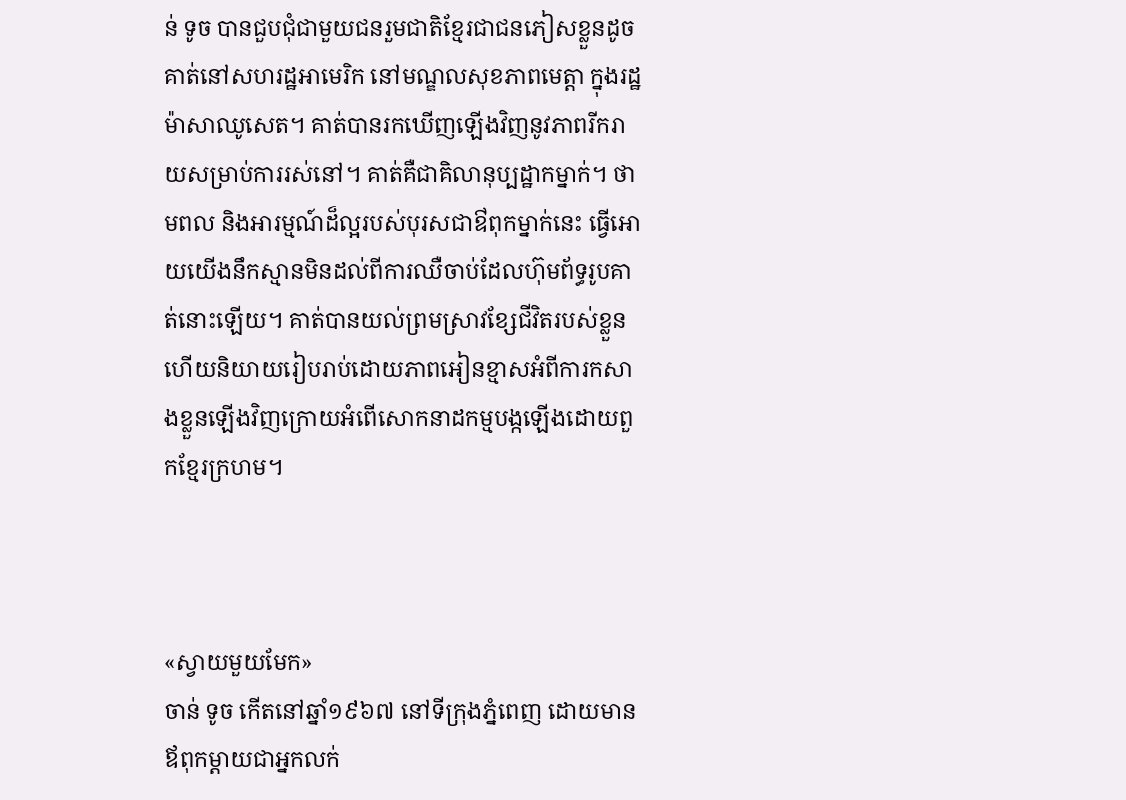ន់ ទូច បានជួបជុំជាមួយជនរួមជាតិខ្មែរជាជនភៀសខ្លួនដូចគាត់នៅសហរដ្ឋអាមេរិក នៅមណ្ឌលសុខភាពមេត្តា ក្នុងរដ្ឋម៉ាសាឈូសេត។ គាត់បានរកឃើញឡើងវិញនូវភាពរីករាយសម្រាប់ការរស់នៅ។ គាត់គឺជាគិលានុប្បដ្ឋាកម្នាក់។ ថាមពល និងអារម្មណ៍ដ៏ល្អរបស់បុរសជាឳពុកម្នាក់នេះ ធ្វើអោយយើងនឹកស្មានមិនដល់ពីការឈឺចាប់ដែលហ៊ុមព័ទ្ធរូបគាត់នោះឡើយ។ គាត់បានយល់ព្រមស្រាវខ្សែជីវិតរបស់ខ្លួន ហើយនិយាយរៀបរាប់ដោយភាពអៀនខ្មាសអំពីការកសាងខ្លួនឡើងវិញក្រោយអំពើសោកនាដកម្មបង្កឡើងដោយពួកខ្មែរក្រហម។



«ស្វាយមួយមែក»
ចាន់ ទូច កើតនៅឆ្នាំ១៩៦៧ នៅទីក្រុងភ្នំពេញ ដោយមានឪពុកម្តាយជាអ្នកលក់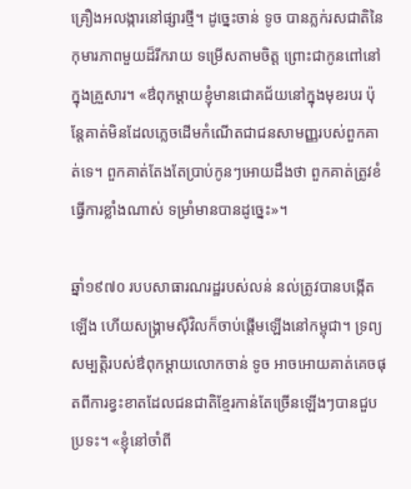គ្រឿងអលង្ការនៅផ្សារថ្មី។ ដូច្នេះចាន់ ទូច បានភ្លក់រសជាតិនៃកុមារភាពមួយដ៏រីករាយ ទម្រើសតាមចិត្ត ព្រោះជាកូនពៅនៅក្នុងគ្រួសារ។ «ឳពុកម្តាយខ្ញុំមានជោគជ័យនៅក្នុងមុខរបរ ប៉ុន្តែគាត់មិនដែលភ្លេចដើមកំណើតជាជនសាមញ្ញរបស់ពួកគាត់ទេ។ ពួកគាត់តែងតែប្រាប់កូនៗអោយដឹងថា ពួកគាត់ត្រូវខំធ្វើការខ្លាំងណាស់ ទម្រាំមានបានដូច្នេះ»។

ឆ្នាំ១៩៧០ របបសាធារណរដ្ឋរបស់លន់ នល់ត្រូវបានបង្កើតឡើង ហើយសង្រ្គាមស៊ីវិលក៏ចាប់ផ្តើមឡើងនៅកម្ពុជា។ ទ្រព្យសម្បត្តិរបស់ឳពុកម្តាយលោកចាន់ ទូច អាចអោយគាត់គេចផុតពីការខ្វះខាតដែលជនជាតិខ្មែរកាន់តែច្រើនឡើងៗបានជួបប្រទះ។ «ខ្ញុំនៅចាំពី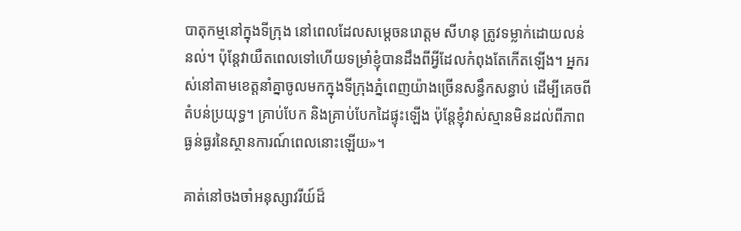បាតុកម្មនៅក្នុងទីក្រុង នៅពេលដែលសម្តេចនរោត្តម សីហនុ ត្រូវទម្លាក់ដោយលន់ នល់។ ប៉ុន្តែវាយឺតពេលទៅហើយទម្រាំខ្ញុំបានដឹងពីអ្វីដែលកំពុងតែកើតឡើង។ អ្នករស់នៅតាមខេត្តនាំគ្នាចូលមកក្នុងទីក្រុងភ្នំពេញយ៉ាងច្រើនសន្ធឹកសន្ធាប់ ដើម្បីគេចពីតំបន់ប្រយុទ្ធ។ គ្រាប់បែក និងគ្រាប់បែកដៃផ្ទុះឡើង ប៉ុន្តែខ្ញុំវាស់ស្មានមិនដល់ពីភាពធ្ងន់ធ្ងរនៃស្ថានការណ៍ពេលនោះឡើយ»។

គាត់នៅចងចាំអនុស្សាវរីយ៍ដ៏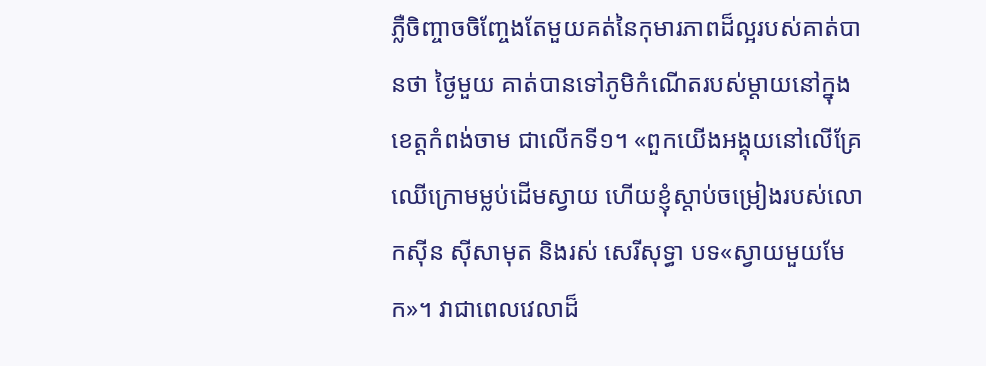ភ្លឺចិញ្ចាចចិញ្ចែងតែមួយគត់នៃកុមារភាពដ៏ល្អរបស់គាត់បានថា ថ្ងៃមួយ គាត់បានទៅភូមិកំណើតរបស់ម្តាយនៅក្នុងខេត្តកំពង់ចាម ជាលើកទី១។ «ពួកយើងអង្គុយនៅលើគ្រែឈើក្រោមម្លប់ដើមស្វាយ ហើយខ្ញុំស្តាប់ចម្រៀងរបស់លោកស៊ីន ស៊ីសាមុត និងរស់ សេរីសុទ្ធា បទ«ស្វាយមួយមែក»។ វាជាពេលវេលាដ៏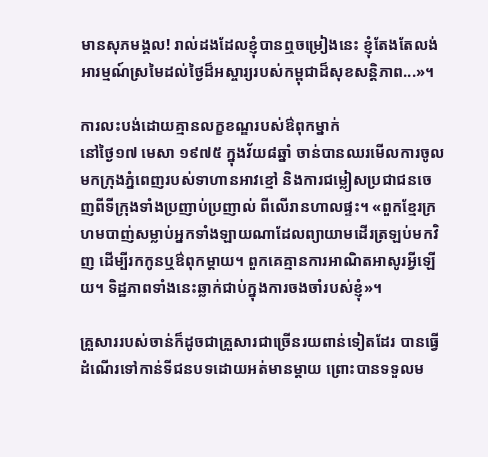មានសុភមង្គល! រាល់ដងដែលខ្ញុំបានឮចម្រៀងនេះ ខ្ញុំតែងតែលង់អារម្មណ៍ស្រមៃដល់ថ្ងៃដ៏អស្ចារ្យរបស់កម្ពុជាដ៏សុខសន្តិភាព...»។

ការលះបង់ដោយគ្មានលក្ខខណ្ឌរបស់ឳពុកម្នាក់
នៅថ្ងៃ១៧ មេសា ១៩៧៥ ក្នុងវ័យ៨ឆ្នាំ ចាន់បានឈរមើលការចូលមកក្រុងភ្នំពេញរបស់ទាហានអាវខ្មៅ និងការជម្លៀសប្រជាជនចេញពីទីក្រុងទាំងប្រញាប់ប្រញាល់ ពីលើរានហាលផ្ទះ។ «ពួកខ្មែរក្រហមបាញ់សម្លាប់អ្នកទាំងឡាយណាដែលព្យាយាមដើរត្រឡប់មកវិញ ដើម្បីរកកូនឬឳពុកម្តាយ។ ពួកគេគ្មានការអាណិតអាសូរអ្វីឡើយ។ ទិដ្ឋភាពទាំងនេះឆ្លាក់ជាប់ក្នុងការចងចាំរបស់ខ្ញុំ»។

គ្រួសាររបស់ចាន់ក៏ដូចជាគ្រួសារជាច្រើនរយពាន់ទៀតដែរ បានធ្វើដំណើរទៅកាន់ទីជនបទដោយអត់មានម្តាយ ព្រោះបានទទួលម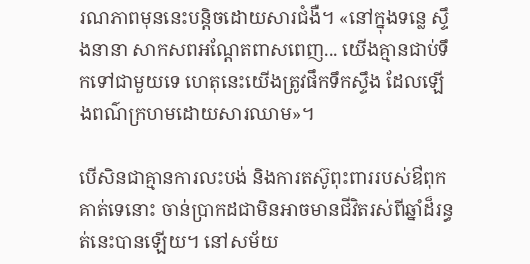រណភាពមុននេះបន្តិចដោយសារជំងឺ។ «នៅក្នុងទន្លេ ស្ទឹងនានា សាកសពអណ្តែតពាសពេញ... យើងគ្មានជាប់ទឹកទៅជាមួយទេ ហេតុនេះយើងត្រូវផឹកទឹកស្ទឹង ដែលឡើងពណ៌ក្រហមដោយសារឈាម»។

បើសិនជាគ្មានការលះបង់ និងការតស៊ូពុះពាររបស់ឳពុកគាត់ទេនោះ ចាន់ប្រាកដជាមិនអាចមានជីវិតរស់ពីឆ្នាំដ៏រន្ធត់នេះបានឡើយ។ នៅសម័យ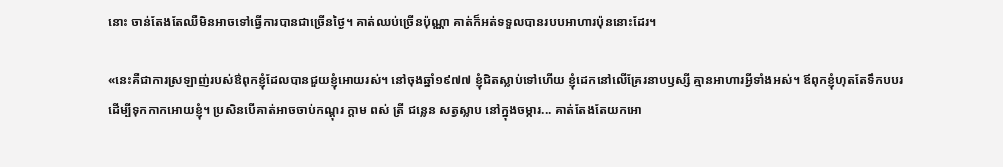នោះ ចាន់តែងតែឈឺមិនអាចទៅធ្វើការបានជាច្រើនថ្ងៃ។ គាត់ឈប់ច្រើនប៉ុណ្ណា គាត់ក៏អត់ទទួលបានរបបអាហារប៉ុននោះដែរ។

«នេះគឺជាការស្រឡាញ់របស់ឳពុកខ្ញុំដែលបានជួយខ្ញុំអោយរស់។ នៅចុងឆ្នាំ១៩៧៧ ខ្ញុំជិតស្លាប់ទៅហើយ ខ្ញុំដេកនៅលើគ្រែរនាបឫស្សី គ្មានអាហារអ្វីទាំងអស់។ ឪពុកខ្ញុំហុតតែទឹកបបរ ដើម្បីទុកកាកអោយខ្ញុំ។ ប្រសិនបើគាត់អាចចាប់កណ្តុរ ក្តាម ពស់ ត្រី ជន្លេន សត្វស្លាប នៅក្នុងចម្ការ... គាត់តែងតែយកអោ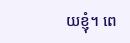យខ្ញុំ។ ពេ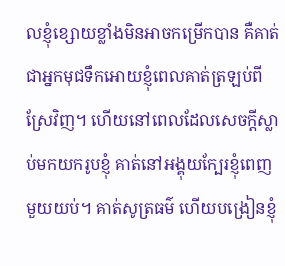លខ្ញុំខ្សោយខ្លាំងមិនអាចកម្រើកបាន គឺគាត់ជាអ្នកមុជទឹកអោយខ្ញុំពេលគាត់ត្រឡប់ពីស្រែវិញ។ ហើយនៅពេលដែលសេចក្តីស្លាប់មកយករូបខ្ញុំ គាត់នៅអង្គុយក្បែរខ្ញុំពេញមួយយប់។ គាត់សូត្រធម៌ ហើយបង្រៀនខ្ញុំ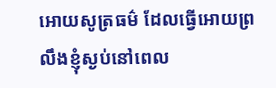អោយសូត្រធម៌ ដែលធ្វើអោយព្រលឹងខ្ញុំស្ងប់នៅពេល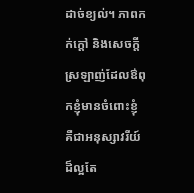ដាច់ខ្យល់។ ភាពកក់ក្តៅ និងសេចក្តីស្រឡាញ់ដែលឳពុកខ្ញុំមានចំពោះខ្ញុំ គឺជាអនុស្សាវរីយ៍ដ៏ល្អតែ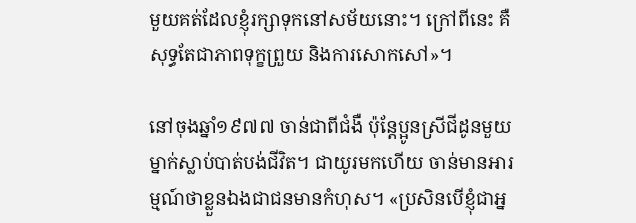មួយគត់ដែលខ្ញុំរក្សាទុកនៅសម័យនោះ។ ក្រៅពីនេះ គឺសុទ្ធតែជាភាពទុក្ខព្រួយ និងការសោកសៅ»។

នៅចុងឆ្នាំ១៩៧៧ ចាន់ជាពីជំងឺ ប៉ុន្តែប្អូនស្រីជីដូនមួយម្នាក់ស្លាប់បាត់បង់ជីវិត។ ជាយូរមកហើយ ចាន់មានអារម្មណ៍ថាខ្លួនឯងជាជនមានកំហុស។ «ប្រសិនបើខ្ញុំជាអ្ន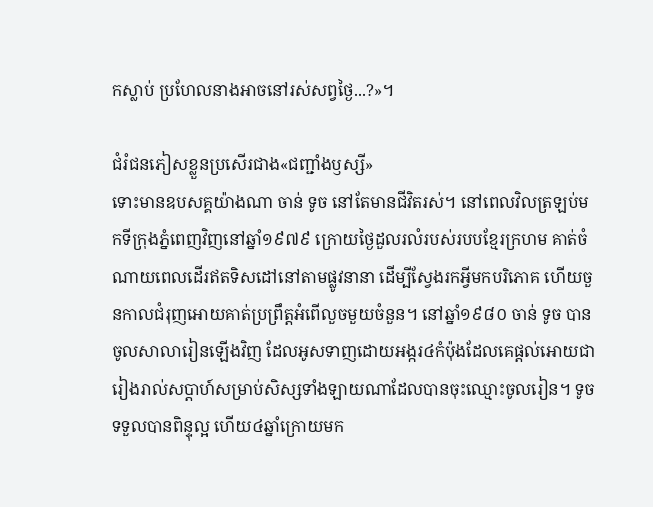កស្លាប់ ប្រហែលនាងអាចនៅរស់សព្វថ្ងៃ...?»។

ជំរំជនភៀសខ្លួនប្រសើរជាង«ជញ្ជាំងឫស្សី»
ទោះមានឧបសគ្គយ៉ាងណា ចាន់ ទូច នៅតែមានជីវិតរស់។ នៅពេលវិលត្រឡប់មកទីក្រុងភ្នំពេញវិញនៅឆ្នាំ១៩៧៩ ក្រោយថ្ងៃដួលរលំរបស់របបខ្មែរក្រហម គាត់ចំណាយពេលដើរឥតទិសដៅនៅតាមផ្លូវនានា ដើម្បីស្វែងរកអ្វីមកបរិភោគ ហើយចួនកាលជំរុញអោយគាត់ប្រព្រឹត្តអំពើលួចមួយចំនួន។ នៅឆ្នាំ១៩៨០ ចាន់ ទូច បានចូលសាលារៀនឡើងវិញ ដែលអូសទាញដោយអង្ករ៤កំប៉ុងដែលគេផ្តល់អោយជារៀងរាល់សប្តាហ៍សម្រាប់សិស្សទាំងឡាយណាដែលបានចុះឈ្មោះចូលរៀន។ ទូចទទួលបានពិន្ទុល្អ ហើយ៤ឆ្នាំក្រោយមក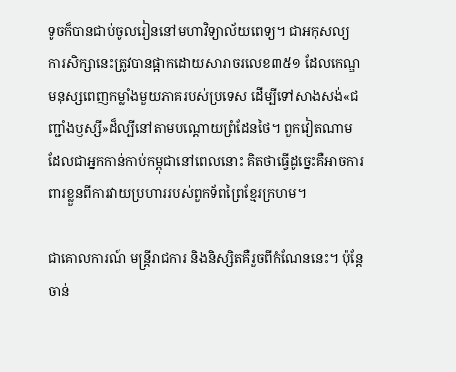ទូចក៏បានជាប់ចូលរៀននៅមហាវិទ្យាល័យពេទ្យ។ ជាអកុសល្យ ការសិក្សានេះត្រូវបានផ្អាកដោយសារាចរលេខ៣៥១ ដែលកេណ្ឌមនុស្សពេញកម្លាំងមួយភាគរបស់ប្រទេស ដើម្បីទៅសាងសង់«ជញ្ជាំងឫស្សី»ដ៏ល្បីនៅតាមបណ្តោយព្រំដែនថៃ។ ពួកវៀតណាម ដែលជាអ្នកកាន់កាប់កម្ពុជានៅពេលនោះ គិតថាធ្វើដូច្នេះគឺអាចការពារខ្លួនពីការវាយប្រហាររបស់ពួកទ័ពព្រៃខ្មែរក្រហម។

ជាគោលការណ៍ មន្ត្រីរាជការ និងនិស្សិតគឺរួចពីកំណែននេះ។ ប៉ុន្តែចាន់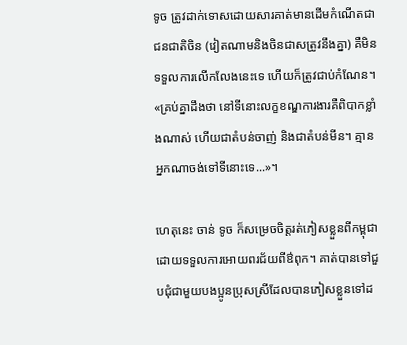ទូច ត្រូវដាក់ទោសដោយសារគាត់មានដើមកំណើតជាជនជាតិចិន (វៀតណាមនិងចិនជាសត្រូវនឹងគ្នា) គឺមិនទទួលការលើកលែងនេះទេ ហើយក៏ត្រូវជាប់កំណែន។ «គ្រប់គ្នាដឹងថា នៅទីនោះលក្ខខណ្ឌការងារគឺពិបាកខ្លាំងណាស់ ហើយជាតំបន់ចាញ់ និងជាតំបន់មីន។ គ្មានអ្នកណាចង់ទៅទីនោះទេ...»។

ហេតុនេះ ចាន់ ទូច ក៏សម្រេចចិត្តរត់ភៀសខ្លួនពីកម្ពុជាដោយទទួលការអោយពរជ័យពីឳពុក។ គាត់បានទៅជួបជុំជាមួយបងប្អូនប្រុសស្រីដែលបានភៀសខ្លួនទៅដ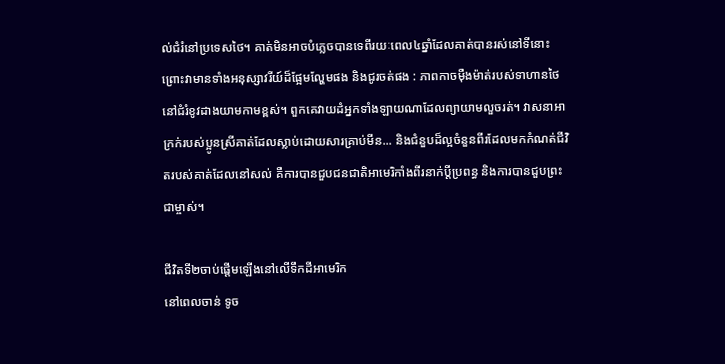ល់ជំរំនៅប្រទេសថៃ។ គាត់មិនអាចបំភ្លេចបានទេពីរយៈពេល៤ឆ្នាំដែលគាត់បានរស់នៅទីនោះ ព្រោះវាមានទាំងអនុស្សាវរីយ៍ដ៏ផ្អែមល្ហែមផង និងជូរចត់ផង : ភាពកាចម៉ឺងម៉ាត់របស់ទាហានថៃនៅជំរំខូវដាងយាមកាមខ្ពស់។ ពួកគេវាយដំអ្នកទាំងឡាយណាដែលព្យាយាមលួចរត់។ វាសនាអាក្រក់របស់ប្អូនស្រីគាត់ដែលស្លាប់ដោយសារគ្រាប់មីន... និងជំនួបដ៏ល្អចំនួនពីរដែលមកកំណត់ជីវិតរបស់គាត់ដែលនៅសល់ គឺការបានជួបជនជាតិអាមេរិកាំងពីរនាក់ប្តីប្រពន្ធ និងការបានជួបព្រះជាម្ចាស់។

ជីវិតទី២ចាប់ផ្តើមឡើងនៅលើទឹកដីអាមេរិក
នៅពេលចាន់ ទូច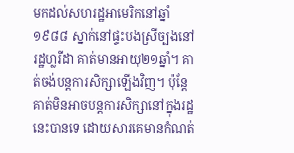មកដល់សហរដ្ឋអាមេរិកនៅឆ្នាំ១៩៨៨ ស្នាក់នៅផ្ទះបងស្រីច្បងនៅរដ្ឋហ្លរីដា គាត់មានអាយុ២១ឆ្នាំ។ គាត់ចង់បន្តការសិក្សាឡើងវិញ។ ប៉ុន្តែគាត់មិនអាចបន្តការសិក្សានៅក្នុងរដ្ឋនេះបានទេ ដោយសារគេមានកំណត់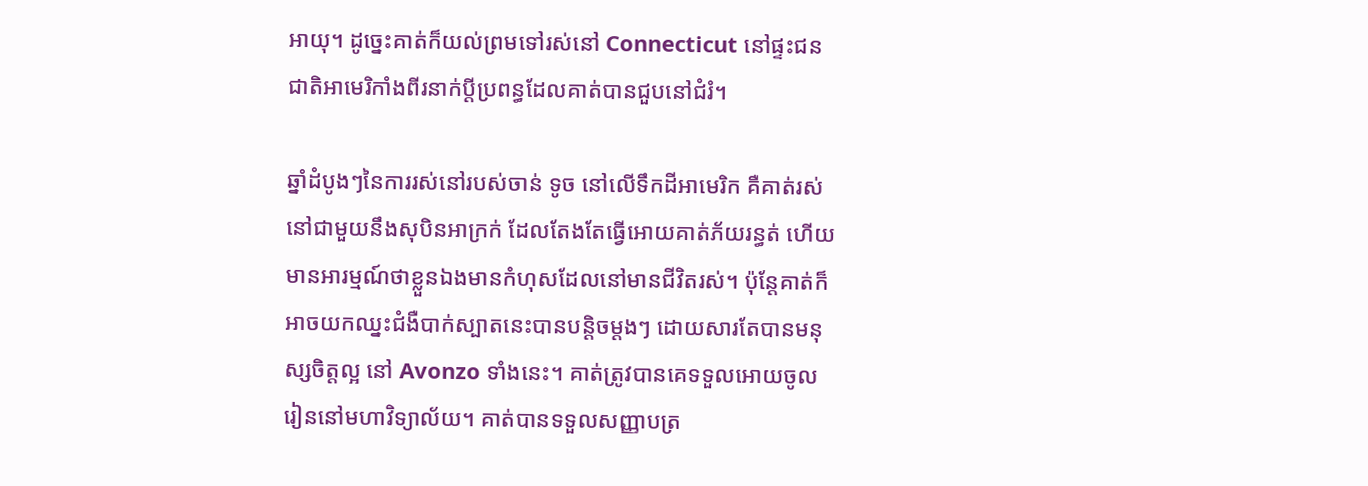អាយុ។ ដូច្នេះគាត់ក៏យល់ព្រមទៅរស់នៅ Connecticut នៅផ្ទះជនជាតិអាមេរិកាំងពីរនាក់ប្តីប្រពន្ធដែលគាត់បានជួបនៅជំរំ។

ឆ្នាំដំបូងៗនៃការរស់នៅរបស់ចាន់ ទូច នៅលើទឹកដីអាមេរិក គឺគាត់រស់នៅជាមួយនឹងសុបិនអាក្រក់ ដែលតែងតែធ្វើអោយគាត់ភ័យរន្ធត់ ហើយមានអារម្មណ៍ថាខ្លួនឯងមានកំហុសដែលនៅមានជីវិតរស់។ ប៉ុន្តែគាត់ក៏អាចយកឈ្នះជំងឺបាក់ស្បាតនេះបានបន្តិចម្តងៗ ដោយសារតែបានមនុស្សចិត្តល្អ នៅ Avonzo ទាំងនេះ។ គាត់ត្រូវបានគេទទួលអោយចូលរៀននៅមហាវិទ្យាល័យ។ គាត់បានទទួលសញ្ញាបត្រ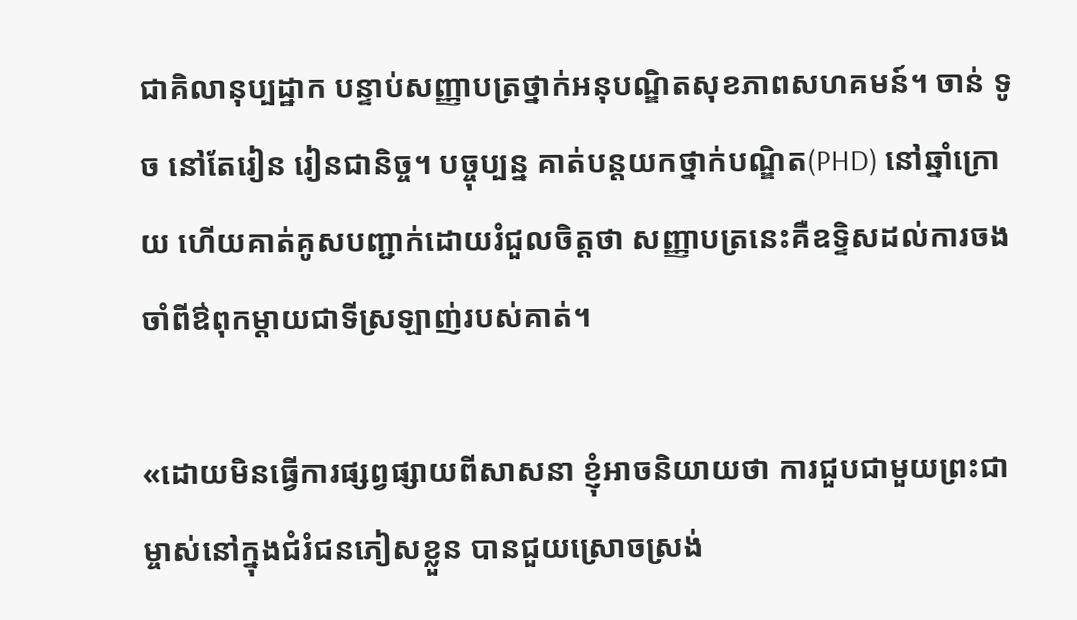ជាគិលានុប្បដ្ឋាក បន្ទាប់សញ្ញាបត្រថ្នាក់អនុបណ្ឌិតសុខភាពសហគមន៍។ ចាន់ ទូច នៅតែរៀន រៀនជានិច្ច។ បច្ចុប្បន្ន គាត់បន្តយកថ្នាក់បណ្ឌិត(PHD) នៅឆ្នាំក្រោយ ហើយគាត់គូសបញ្ជាក់ដោយរំជួលចិត្តថា សញ្ញាបត្រនេះគឺឧទ្ទិសដល់ការចងចាំពីឳពុកម្តាយជាទីស្រឡាញ់របស់គាត់។

«ដោយមិនធ្វើការផ្សព្វផ្សាយពីសាសនា ខ្ញុំអាចនិយាយថា ការជួបជាមួយព្រះជាម្ចាស់នៅក្នុងជំរំជនភៀសខ្លួន បានជួយស្រោចស្រង់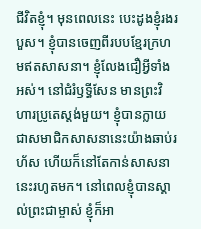ជីវិតខ្ញុំ។ មុនពេលនេះ បេះដូងខ្ញុំរងរបួស។ ខ្ញុំបានចេញពីរបបខ្មែរក្រហមឥតសាសនា។ ខ្ញុំលែងជឿអ្វីទាំងអស់។ នៅជំរំឫទ្ធីសែន មានព្រះវិហារប្រូតេស្តង់មួយ។ ខ្ញុំបានក្លាយជាសមាជិកសាសនានេះយ៉ាងឆាប់រហ័ស ហើយក៏នៅតែកាន់សាសនានេះរហូតមក។ នៅពេលខ្ញុំបានស្គាល់ព្រះជាម្ចាស់ ខ្ញុំក៏អា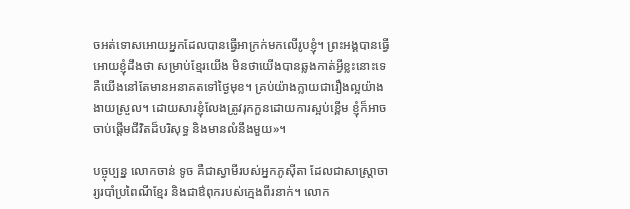ចអត់ទោសអោយអ្នកដែលបានធ្វើអាក្រក់មកលើរូបខ្ញុំ។ ព្រះអង្គបានធ្វើអោយខ្ញុំដឹងថា សម្រាប់ខ្មែរយើង មិនថាយើងបានឆ្លងកាត់អ្វីខ្លះនោះទេ គឺយើងនៅតែមានអនាគតទៅថ្ងៃមុខ។ គ្រប់យ៉ាងក្លាយជារឿងល្អយ៉ាងងាយស្រួល។ ដោយសារខ្ញុំលែងត្រូវរុកកួនដោយការស្អប់ខ្ពើម ខ្ញុំក៏អាចចាប់ផ្តើមជីវិតដ៏បរិសុទ្ធ និងមានលំនឹងមួយ»។

បច្ចុប្បន្ន លោកចាន់ ទូច គឺជាស្វាមីរបស់អ្នកភូស៊ីតា ដែលជាសាស្រ្តាចារ្យរបាំប្រពៃណីខ្មែរ និងជាឳពុករបស់ក្មេងពីរនាក់។ លោក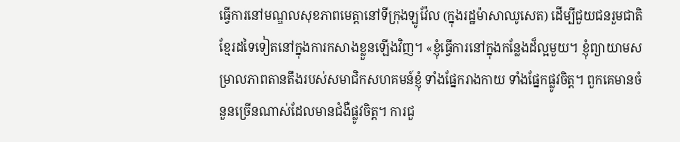ធ្វើការនៅមណ្ឌលសុខភាពមេត្តានៅទីក្រុងឡូវ៉ែល (ក្នុងរដ្ឋម៉ាសាឈូសេត) ដើម្បីជួយជនរួមជាតិខ្មែរដទៃទៀតនៅក្នុងការកសាងខ្លួនឡើងវិញ។ «ខ្ញុំធ្វើការនៅក្នុងកន្លែងដ៏ល្អមួយ។ ខ្ញុំព្យាយាមសម្រាលភាពតានតឹងរបស់សមាជិកសហគមន៍ខ្ញុំ ទាំងផ្នែករាងកាយ ទាំងផ្នែកផ្លូវចិត្ត។ ពួកគេមានចំនួនច្រើនណាស់ដែលមានជំងឺផ្លូវចិត្ត។ ការជួ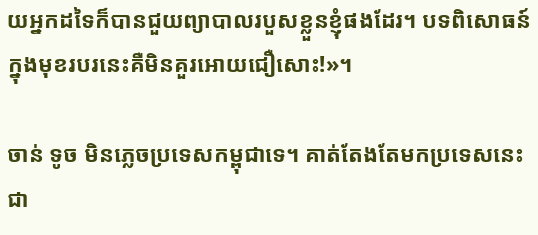យអ្នកដទៃក៏បានជួយព្យាបាលរបួសខ្លួនខ្ញុំផងដែរ។ បទពិសោធន៍ក្នុងមុខរបរនេះគឺមិនគួរអោយជឿសោះ!»។

ចាន់ ទូច មិនភ្លេចប្រទេសកម្ពុជាទេ។ គាត់តែងតែមកប្រទេសនេះជា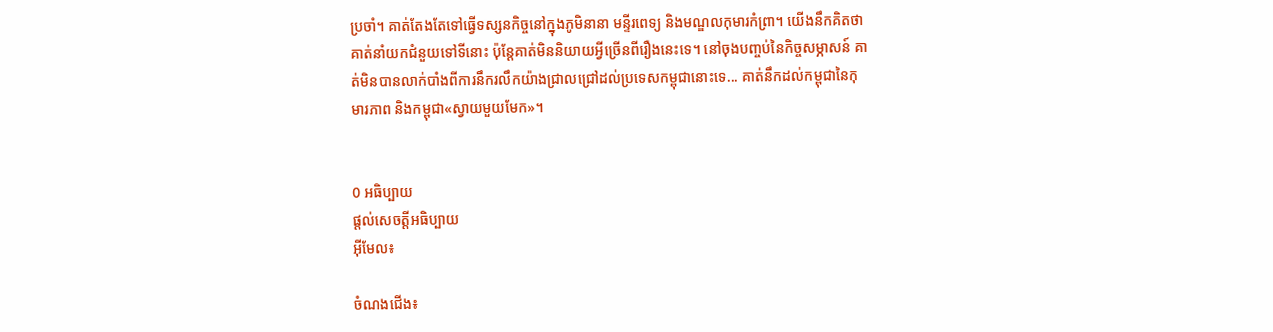ប្រចាំ។ គាត់តែងតែទៅធ្វើទស្សនកិច្ចនៅក្នុងភូមិនានា មន្ទីរពេទ្យ និងមណ្ឌលកុមារកំព្រា។ យើងនឹកគិតថា គាត់នាំយកជំនួយទៅទីនោះ ប៉ុន្តែគាត់មិននិយាយអ្វីច្រើនពីរឿងនេះទេ។ នៅចុងបញ្ចប់នៃកិច្ចសម្ភាសន៍ គាត់មិនបានលាក់បាំងពីការនឹករលឹកយ៉ាងជ្រាលជ្រៅដល់ប្រទេសកម្ពុជានោះទេ... គាត់នឹកដល់កម្ពុជានៃកុមារភាព និងកម្ពុជា«ស្វាយមួយមែក»។


0 អធិប្បាយ
ផ្តល់សេចត្តីអធិប្បាយ
អ៊ីមែល៖

ចំណងជើង៖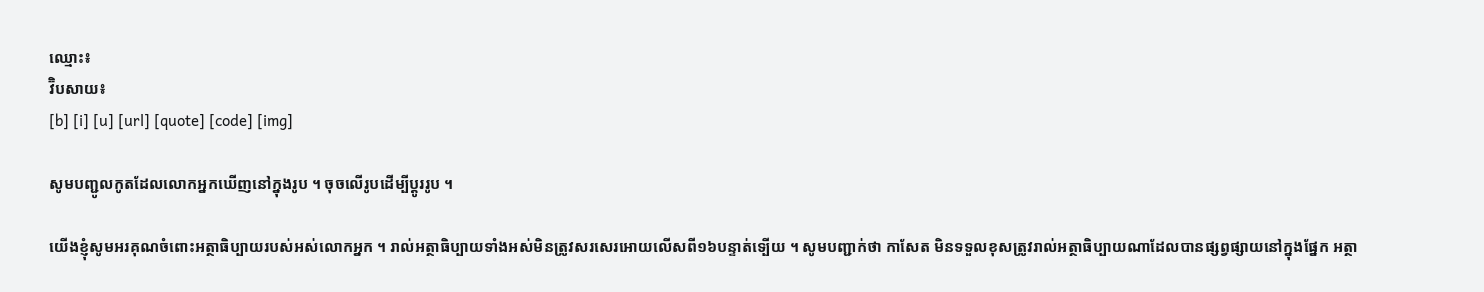ឈ្មោះ៖
វ៊ិបសាយ៖
[b] [i] [u] [url] [quote] [code] [img]

សូមបញ្ជូលកូតដែលលោកអ្នកឃើញនៅក្នុងរូប ។ ចុចលើរូបដើម្បីប្តូររូប ។

យើងខ្ញុំសូមអរគុណចំពោះអត្ថាធិប្បាយរបស់អស់លោកអ្នក ។ រាល់អត្ថាធិប្បាយទាំងអស់មិនត្រូវសរសេរអោយលើសពី១៦បន្ទាត់ទ្បើយ ។ សូមបញ្ជាក់ថា កាសែត មិនទទួលខុសត្រូវរាល់អត្ថាធិប្បាយណាដែលបានផ្សព្វផ្សាយនៅក្នុងផ្នែក អត្ថា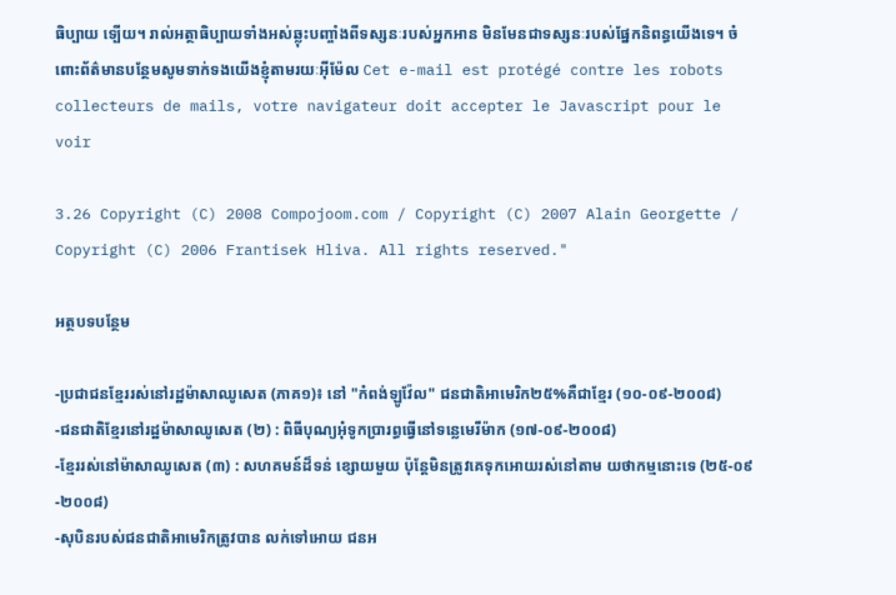ធិប្បាយ ទ្បើយ។ រាល់អត្ថាធិប្បាយទាំងអស់ឆ្លុះបញ្ចាំងពីទស្សនៈរបស់អ្នកអាន មិនមែនជាទស្សនៈរបស់ផ្នែកនិពន្ធយើងទេ។ ចំពោះព័ត៌មានបន្ថែមសូមទាក់ទងយើងខ្ញុំតាមរយៈអ៊ីម៉ែល Cet e-mail est protégé contre les robots collecteurs de mails, votre navigateur doit accepter le Javascript pour le voir

3.26 Copyright (C) 2008 Compojoom.com / Copyright (C) 2007 Alain Georgette / Copyright (C) 2006 Frantisek Hliva. All rights reserved."

អត្ថបទបន្ថែម

-ប្រជាជនខ្មែររស់នៅរដ្ឋម៉ាសាឈូសេត (ភាគ១)៖ នៅ "កំពង់ឡូវ៉ែល" ជនជាតិអាមេរិក២៥%គឺជាខ្មែរ (១០-០៩-២០០៨)
-ជនជាតិខ្មែរនៅរដ្ឋម៉ាសាឈូសេត (២) : ពិធីបុណ្យអុំទូកប្រារព្ធធ្វើនៅទន្លេមេរីម៉ាក (១៧-០៩-២០០៨)
-ខ្មែររស់នៅម៉ាសាឈូសេត (៣) : សហគមន៍ដ៏ទន់ ខ្សោយមួយ ប៉ុន្តែមិនត្រូវគេទុកអោយរស់នៅតាម យថាកម្មនោះទេ (២៥-០៩-២០០៨)
-សុបិនរបស់ជនជាតិអាមេរិកត្រូវបាន លក់ទៅអោយ ជនអ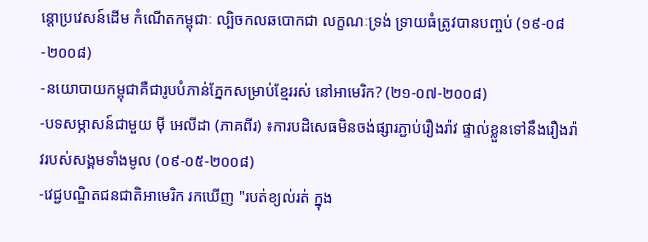ន្តោប្រវេសន៍ដើម កំណើតកម្ពុជាៈ ល្បិចកលឆបោកជា លក្ខណៈទ្រង់ ទ្រាយធំត្រូវបានបញ្ចប់ (១៩-០៨-២០០៨)
-នយោបាយកម្ពុជាគឺជារូបបំភាន់ភ្នែកសម្រាប់ខ្មែររស់ នៅអាមេរិក? (២១-០៧-២០០៨)
-បទសម្ភាសន៍ជាមួយ ម៉ី អេលីដា (ភាគពីរ) ៖ការបដិសេធមិនចង់ផ្សារភ្ជាប់រឿងរ៉ាវ ផ្ទាល់ខ្លួនទៅនឹងរឿងរ៉ាវរបស់សង្គមទាំងមូល (០៩-០៥-២០០៨)
-វេជ្ជបណ្ឌិតជនជាតិអាមេរិក រកឃើញ "របត់ខ្យល់រត់ ក្នុង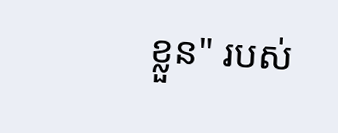ខ្លួន" របស់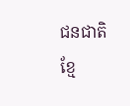ជនជាតិខ្មែ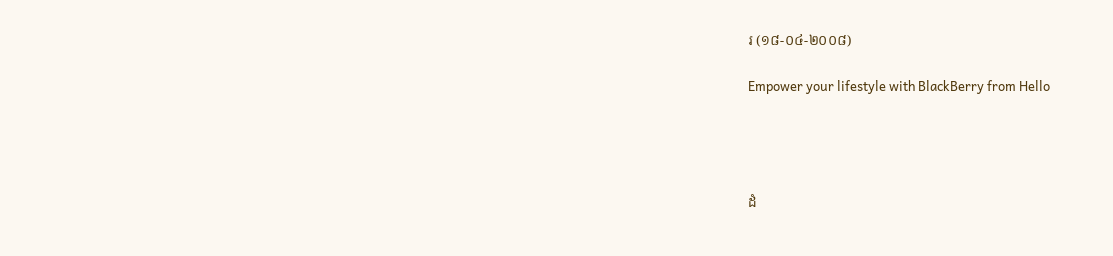រ (១៨-០៤-២០០៨)

Empower your lifestyle with BlackBerry from Hello




ដំ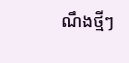ណឹងថ្មីៗ